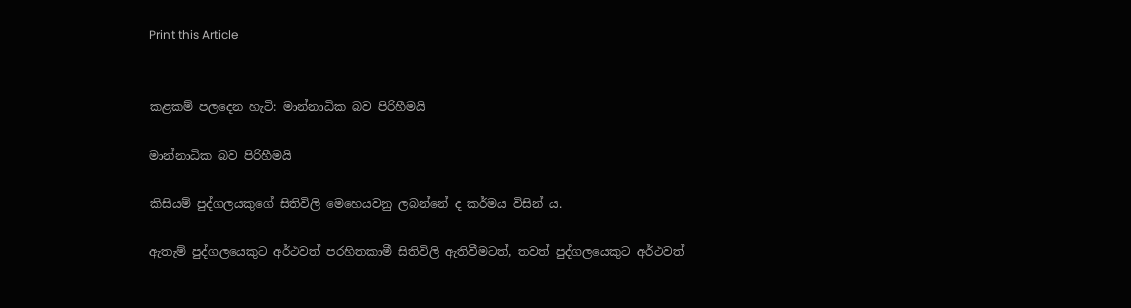Print this Article


කළකම් පලදෙන හැටි: මාන්නාධික බව පිරිහීමයි

මාන්නාධික බව පිරිහීමයි

කිසියම් පුද්ගලයකුගේ සිතිවිලි මෙහෙයවනු ලබන්නේ ද කර්මය විසින් ය.

ඇතැම් පුද්ගලයෙකුට අර්ථවත් පරහිතකාමී සිතිවිලි ඇතිවීමටත්, තවත් පුද්ගලයෙකුට අර්ථවත්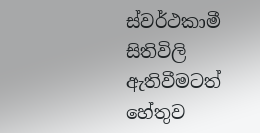ස්වර්ථකාමී සිතිවිලි ඇතිවීමටත් හේතුව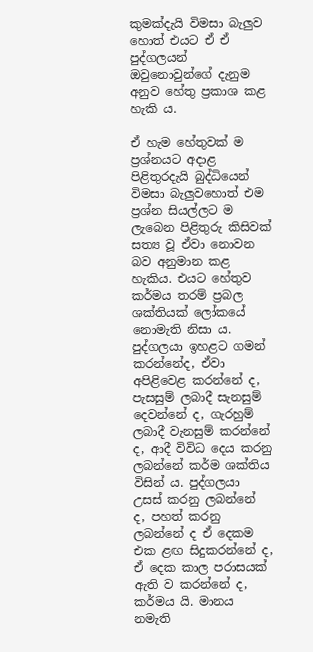කුමක්දැයි විමසා බැලුව හොත් එයට ඒ ඒ පුද්ගලයන් ඔවුනොවුන්ගේ දැනුම අනුව හේතු ප්‍රකාශ කළ හැකි ය.

ඒ හැම හේතුවක් ම ප්‍රශ්නයට අදාළ පිළිතුරදැයි බුද්ධියෙන් විමසා බැලුවහොත් එම ප්‍රශ්න සියල්ලට ම ලැබෙන පිළිතුරු කිසිවක් සත්‍ය වූ ඒවා නොවන බව අනුමාන කළ හැකිය. එයට හේතුව කර්මය තරම් ප්‍රබල ශක්තියක් ලෝකයේ නොමැති නිසා ය. පුද්ගලයා ඉහළට ගමන් කරන්නේද, ඒවා අපිළිවෙළ කරන්නේ ද, පැසසුම් ලබාදී සැනසුම් දෙවන්නේ ද, ගැරහුම් ලබාදී වැනසුම් කරන්නේ ද, ආදී විවිධ දෙය කරනු ලබන්නේ කර්ම ශක්තිය විසින් ය. පුද්ගලයා උසස් කරනු ලබන්නේ ද, පහත් කරනු ලබන්නේ ද ඒ දෙකම එක ළඟ සිදුකරන්නේ ද, ඒ දෙක කාල පරාසයක් ඇති ව කරන්නේ ද, කර්මය යි. මානය නමැති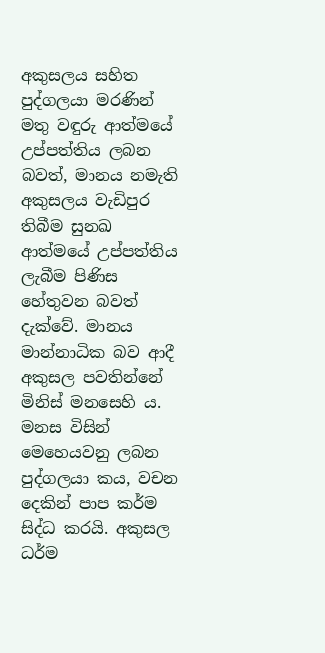අකුසලය සහිත පුද්ගලයා මරණින් මතු වඳුරු ආත්මයේ උප්පත්තිය ලබන බවත්, මානය නමැති අකුසලය වැඩිපුර තිබීම සුනඛ ආත්මයේ උප්පත්තිය ලැබීම පිණිස හේතුවන බවත් දැක්වේ. මානය මාන්නාධික බව ආදී අකුසල පවතින්නේ මිනිස් මනසෙහි ය. මනස විසින් මෙහෙයවනු ලබන පුද්ගලයා කය, වචන දෙකින් පාප කර්ම සිද්ධ කරයි. අකුසල ධර්ම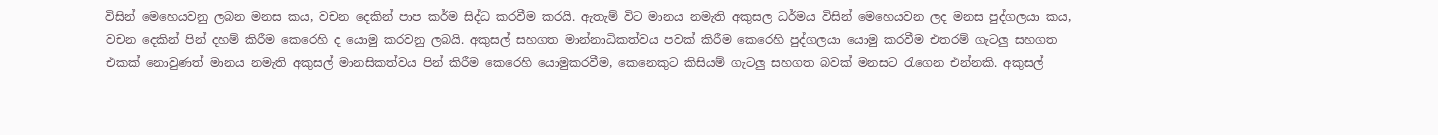විසින් මෙහෙයවනු ලබන මනස කය, වචන දෙකින් පාප කර්ම සිද්ධ කරවීම කරයි. ඇතැම් විට මානය නමැති අකුසල ධර්මය විසින් මෙහෙයවන ලද මනස පුද්ගලයා කය, වචන දෙකින් පින් දහම් කිරීම කෙරෙහි ද යොමු කරවනු ලබයි. අකුසල් සහගත මාන්නාධිකත්වය පවක් කිරීම කෙරෙහි පුද්ගලයා යොමු කරවීම එතරම් ගැටලු සහගත එකක් නොවුණත් මානය නමැති අකුසල් මානසිකත්වය පින් කිරීම කෙරෙහි යොමුකරවීම, කෙනෙකුට කිසියම් ගැටලු සහගත බවක් මනසට රැගෙන එන්නකි. අකුසල්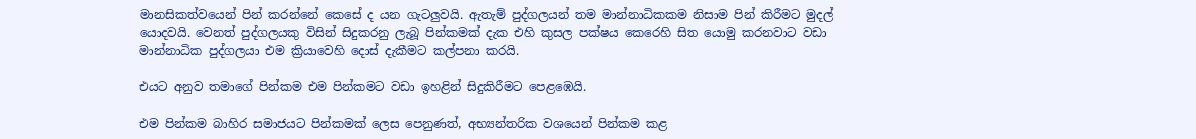මානසිකත්වයෙන් පින් කරන්නේ කෙසේ ද යන ගැටලුවයි. ඇතැම් පුද්ගලයන් තම මාන්නාධිකකම නිසාම පින් කිරීමට මුදල් යොදවයි. වෙනත් පුද්ගලයකු විසින් සිදුකරනු ලැබූ පින්කමක් දැක එහි කුසල පක්ෂය කෙරෙහි සිත යොමු කරනවාට වඩා මාන්නාධික පුද්ගලයා එම ක්‍රියාවෙහි දොස් දැකීමට කල්පනා කරයි.

එයට අනුව තමාගේ පින්කම එම පින්කමට වඩා ඉහළින් සිදුකිරීමට පෙළඹෙයි.

එම පින්කම බාහිර සමාජයට පින්කමක් ලෙස පෙනුණත්, අභ්‍යන්තරික වශයෙන් පින්කම කළ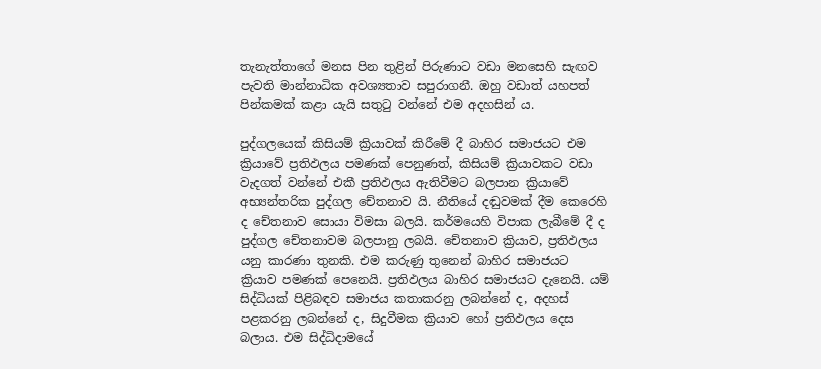තැනැත්තාගේ මනස පින තුළින් පිරුණාට වඩා මනසෙහි සැඟව පැවති මාන්නාධික අවශ්‍යතාව සපුරාගනී. ඔහු වඩාත් යහපත් පින්කමක් කළා යැයි සතුටු වන්නේ එම අදහසින් ය.

පුද්ගලයෙක් කිසියම් ක්‍රියාවක් කිරීමේ දී බාහිර සමාජයට එම ක්‍රියාවේ ප්‍රතිඵලය පමණක් පෙනුණත්, කිසියම් ක්‍රියාවකට වඩා වැදගත් වන්නේ එකී ප්‍රතිඵලය ඇතිවීමට බලපාන ක්‍රියාවේ අභ්‍යන්තරික පුද්ගල චේතනාව යි. නීතියේ දඬුවමක් දීම කෙරෙහි ද චේතනාව සොයා විමසා බලයි. කර්මයෙහි විපාක ලැබීමේ දී ද පුද්ගල චේතනාවම බලපානු ලබයි. චේතනාව ක්‍රියාව, ප්‍රතිඵලය යනු කාරණා තුනකි. එම කරුණු තුනෙන් බාහිර සමාජයට ක්‍රියාව පමණක් පෙනෙයි. ප්‍රතිඵලය බාහිර සමාජයට දැනෙයි. යම් සිද්ධියක් පිළිබඳව සමාජය කතාකරනු ලබන්නේ ද, අදහස් පළකරනු ලබන්නේ ද, සිදුවීමක ක්‍රියාව හෝ ප්‍රතිඵලය දෙස බලාය. එම සිද්ධිදාමයේ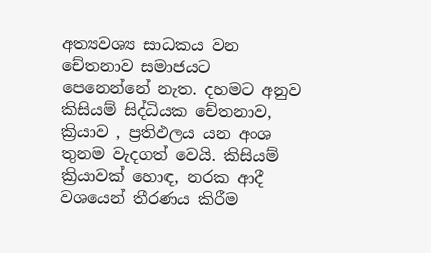අත්‍යවශ්‍ය සාධකය වන චේතනාව සමාජයට පෙනෙන්නේ නැත. දහමට අනුව කිසියම් සිද්ධියක චේතනාව, ක්‍රියාව , ප්‍රතිඵලය යන අංශ තුනම වැදගත් වෙයි. කිසියම් ක්‍රියාවක් හොඳ, නරක ආදී වශයෙන් තීරණය කිරීම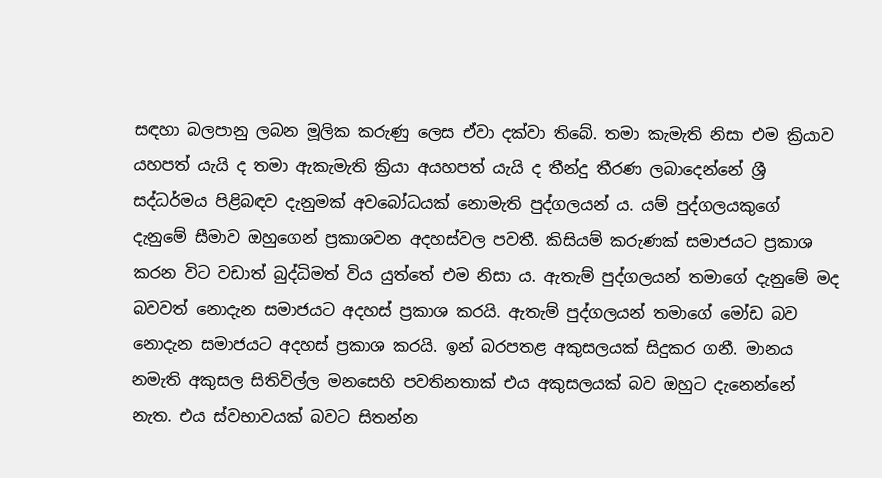සඳහා බලපානු ලබන මූලික කරුණු ලෙස ඒවා දක්වා තිබේ. තමා කැමැති නිසා එම ක්‍රියාව යහපත් යැයි ද තමා ඇකැමැති ක්‍රියා අයහපත් යැයි ද තීන්දු තීරණ ලබාදෙන්නේ ශ්‍රී සද්ධර්මය පිළිබඳව දැනුමක් අවබෝධයක් නොමැති පුද්ගලයන් ය. යම් පුද්ගලයකුගේ දැනුමේ සීමාව ඔහුගෙන් ප්‍රකාශවන අදහස්වල පවතී. කිසියම් කරුණක් සමාජයට ප්‍රකාශ කරන විට වඩාත් බුද්ධිමත් විය යුත්තේ එම නිසා ය. ඇතැම් පුද්ගලයන් තමාගේ දැනුමේ මද බවවත් නොදැන සමාජයට අදහස් ප්‍රකාශ කරයි. ඇතැම් පුද්ගලයන් තමාගේ මෝඩ බව නොදැන සමාජයට අදහස් ප්‍රකාශ කරයි. ඉන් බරපතළ අකුසලයක් සිදුකර ගනී. මානය නමැති අකුසල සිතිවිල්ල මනසෙහි පවතිනතාක් එය අකුසලයක් බව ඔහුට දැනෙන්නේ නැත. එය ස්වභාවයක් බවට සිතන්න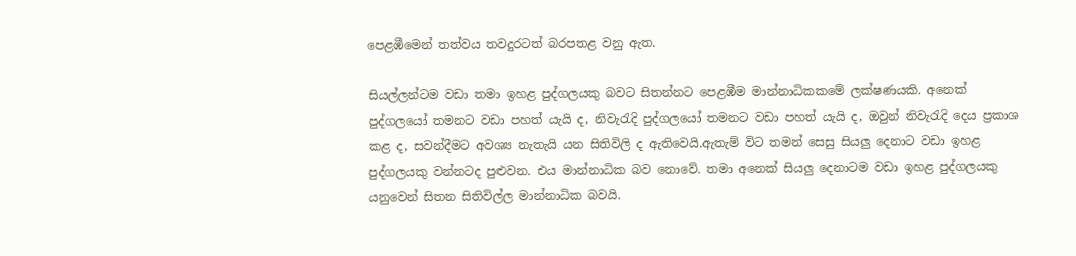පෙළඹීමෙන් තත්වය තවදුරටත් බරපතළ වනු ඇත.

සියල්ලන්ටම වඩා තමා ඉහළ පුද්ගලයකු බවට සිතන්නට පෙළඹීම මාන්නාධිකකමේ ලක්ෂණයකි. අනෙක් පුද්ගලයෝ තමනට වඩා පහත් යැයි ද, නිවැරැදි පුද්ගලයෝ තමනට වඩා පහත් යැයි ද, ඔවුන් නිවැරැදි දෙය ප්‍රකාශ කළ ද, සවන්දීමට අවශ්‍ය නැතැයි යන සිතිවිලි ද ඇතිවෙයි.ඇතැම් විට තමන් සෙසු සියලු දෙනාට වඩා ඉහළ පුද්ගලයකු වන්නටද පුළුවන. එය මාන්නාධික බව නොවේ. තමා අනෙක් සියලු දෙනාටම වඩා ඉහළ පුද්ගලයකු යනුවෙන් සිතන සිතිවිල්ල මාන්නාධික බවයි.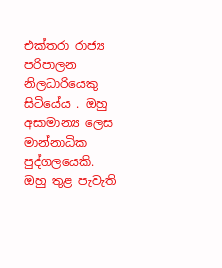එක්තරා රාජ්‍ය පරිපාලන නිලධාරියෙකු සිටියේය . ඔහු අසාමාන්‍ය ලෙස මාන්නාධික පුද්ගලයෙකි. ඔහු තුළ පැවැති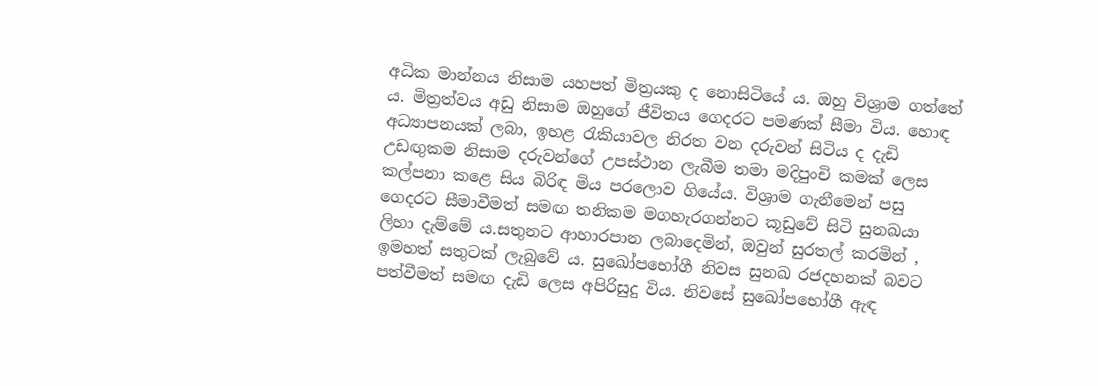අධික මාන්නය නිසාම යහපත් මිත්‍රයකු ද නොසිටියේ ය. ඔහු විශ්‍රාම ගත්තේ ය. මිත්‍රත්වය අඩු නිසාම ඔහුගේ ජීවිතය ගෙදරට පමණක් සීමා විය. හොඳ අධ්‍යාපනයක් ලබා, ඉහළ රැකියාවල නිරත වන දරුවන් සිටිය ද දැඩි උඩඟුකම නිසාම දරුවන්ගේ උපස්ථාන ලැබීම තමා මදිපුංචි කමක් ලෙස කල්පනා කළෙ සිය බිරිඳ මිය පරලොව ගියේය. විශ්‍රාම ගැනීමෙන් පසු ගෙදරට සීමාවීමත් සමඟ තනිකම මගහැරගන්නට කූඩුවේ සිටි සුනඛයා ලිහා දැම්මේ ය.සතුනට ආහාරපාන ලබාදෙමින්, ඔවුන් සුරතල් කරමින් , ඉමහත් සතුටක් ලැබුවේ ය. සුඛෝපභෝගී නිවස සුනඛ රජදහනක් බවට පත්වීමත් සමඟ දැඩි ලෙස අපිරිසුදු විය. නිවසේ සුඛෝපභෝගී ඇඳ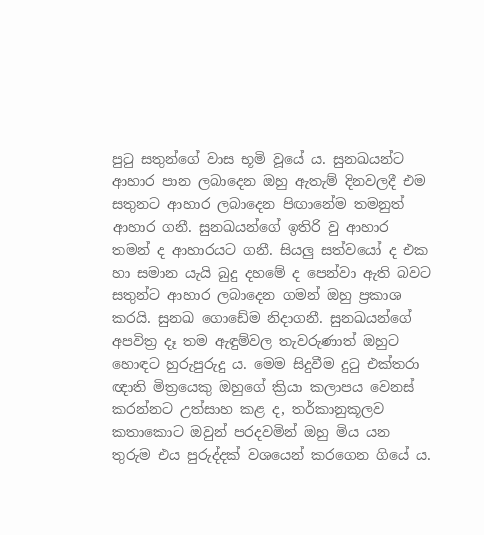පුටු සතුන්ගේ වාස භූමි වූයේ ය. සුනඛයන්ට ආහාර පාන ලබාදෙන ඔහු ඇතැම් දිනවලදී එම සතුනට ආහාර ලබාදෙන පිඟානේම තමනුත් ආහාර ගනී. සුනඛයන්ගේ ඉතිරි වු ආහාර තමන් ද ආහාරයට ගනී. සියලු සත්වයෝ ද එක හා සමාන යැයි බුදු දහමේ ද පෙන්වා ඇති බවට සතුන්ට ආහාර ලබාදෙන ගමන් ඔහු ප්‍රකාශ කරයි. සුනඛ ගොඩේම නිදාගනී. සුනඛයන්ගේ අපවිත්‍ර දෑ තම ඇඳුම්වල තැවරුණාත් ඔහුට හොඳට හුරුපුරුදු ය. මෙම සිදුවීම දුටු එක්තරා ඥාති මිත්‍රයෙකු ඔහුගේ ක්‍රියා කලාපය වෙනස් කරන්නට උත්සාහ කළ ද, තර්කානුකූලව කතාකොට ඔවුන් පරදවමින් ඔහු මිය යන තුරුම එය පුරුද්දක් වශයෙන් කරගෙන ගියේ ය.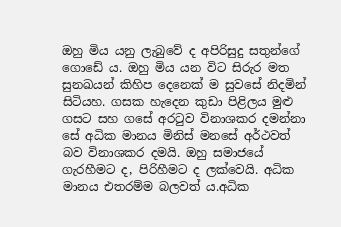ඔහු මිය යනු ලැබුවේ ද අපිරිසුදු සතුන්ගේ ගොඩේ ය. ඔහු මිය යන විට සිරුර මත සුනඛයන් කිහිප දෙනෙක් ම සුවසේ නිදමින් සිටියහ. ගසක හැදෙන කුඩා පිළිලය මුළු ගසට සහ ගසේ අරටුව විනාශකර දමන්නා සේ අධික මානය මිනිස් මනසේ අර්ථවත් බව විනාශකර දමයි. ඔහු සමාජයේ ගැරහීමට ද, පිරිහීමට ද ලක්වෙයි. අධික මානය එතරම්ම බලවත් ය.අධික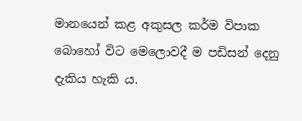මානයෙන් කළ අකුසල කර්ම විපාක බොහෝ විට මෙලොවදී ම පඩිසන් දෙනු දැකිය හැකි ය.